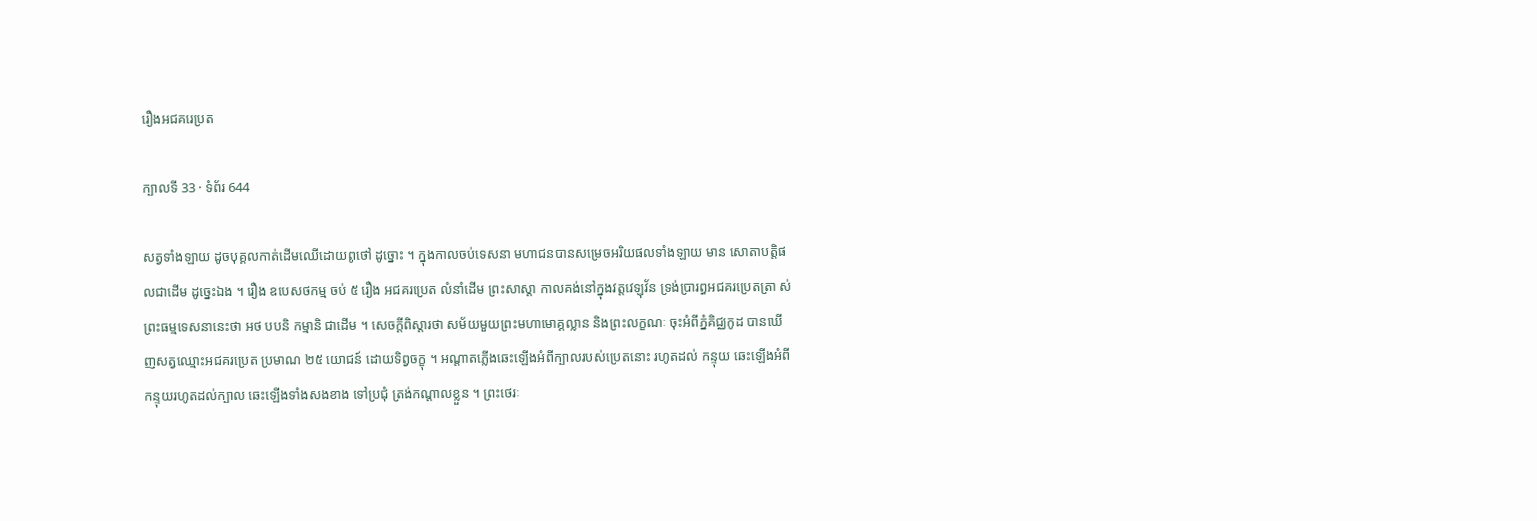រឿងអជគរេប្រត

ក្បាលទី 33 · ទំព័រ 644

សត្វទាំងឡាយ ដូចបុគ្គលកាត់ដើមឈើដោយពូថៅ ដូច្នោះ ។ ក្នុងកាលចប់ទេសនា មហាជនបានសម្រេចអរិយផលទាំងឡាយ មាន សោតាបត្តិផលជាដើម ដូច្នេះឯង ។ រឿង ឧបេសថកម្ម ចប់ ៥ រឿង អជគរប្រេត លំនាំដើម ព្រះសាស្តា កាលគង់នៅក្នុងវត្តវេឡុវ័ន ទ្រង់ប្រារព្ធអជគរប្រេតត្រា ស់ព្រះធម្មទេសនានេះថា អថ បបនិ កម្មានិ ជាដើម ។ សេចក្តីពិស្តារថា សម័យមួយព្រះមហាមោគ្គល្លាន និងព្រះលក្ខណៈ ចុះអំពីភ្នំគិជ្ឈកូដ បានឃើញសត្វឈ្មោះអជគរប្រេត ប្រមាណ ២៥ យោជន៍ ដោយទិព្វចក្ខុ ។ អណ្តាតភ្លើងឆេះឡើងអំពីក្បាលរបស់ប្រេតនោះ រហូតដល់ កន្ទុយ ឆេះឡើងអំពីកន្ទុយរហូតដល់ក្បាល ឆេះឡើងទាំងសងខាង ទៅប្រជុំ ត្រង់កណ្តាលខ្លួន ។ ព្រះថេរៈ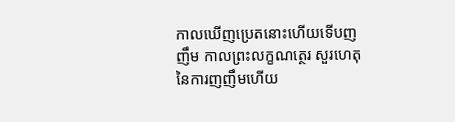កាលឃើញប្រេតនោះហើយទើបញញឹម កាលព្រះលក្ខណត្ថេរ សួរហេតុនៃការញញឹមហើយ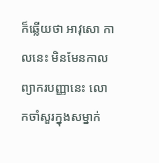ក៏ឆ្លើយថា អាវុសោ កាលនេះ មិនមែនកាល ព្យាករបញ្ញានេះ លោកចាំសួរក្នុងសម្នាក់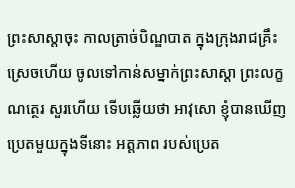ព្រះសាស្តាចុះ កាលត្រាច់បិណ្ឌបាត ក្នុងក្រុងរាជគ្រឹះស្រេចហើយ ចូលទៅកាន់សម្នាក់ព្រះសាស្តា ព្រះលក្ខណត្ថេរ សួរហើយ ទើបឆ្លើយថា អាវុសោ ខ្ញុំបានឃើញប្រេតមួយក្នុងទីនោះ អត្តភាព របស់ប្រេត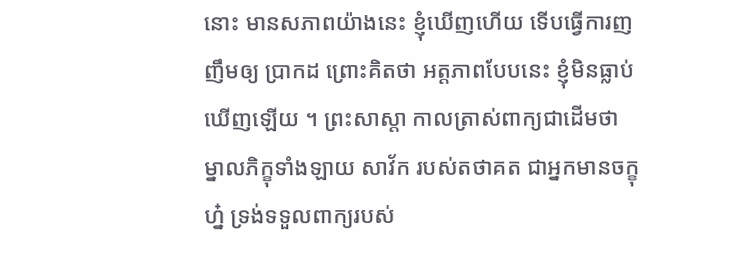នោះ មានសភាពយ៉ាងនេះ ខ្ញុំឃើញហើយ ទើបធ្វើការញញឹមឲ្យ ប្រាកដ ព្រោះគិតថា អត្តភាពបែបនេះ ខ្ញុំមិនធ្លាប់ឃើញឡើយ ។ ព្រះសាស្តា កាលត្រាស់ពាក្យជាដើមថា ម្នាលភិក្ខុទាំងឡាយ សាវ័ក របស់តថាគត ជាអ្នកមានចក្ខុហ្ន៎ ទ្រង់ទទួលពាក្យរបស់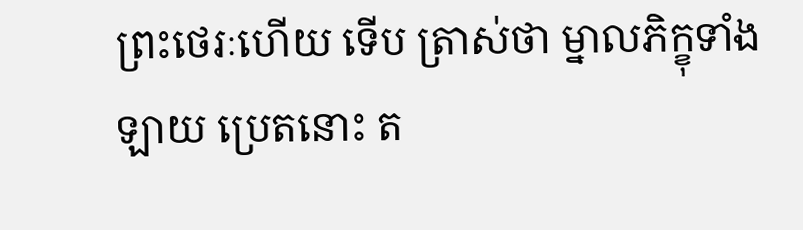ព្រះថេរៈហើយ ទើប ត្រាស់ថា ម្នាលភិក្ខុទាំងឡាយ ប្រេតនោះ ត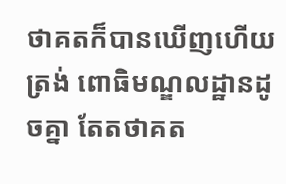ថាគតក៏បានឃើញហើយត្រង់ ពោធិមណ្ឌលដ្ឋានដូចគ្នា តែតថាគត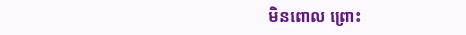មិនពោល ព្រោះ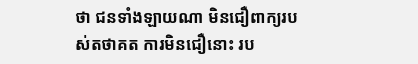ថា ជនទាំងឡាយណា មិនជឿពាក្យរបស់តថាគត ការមិនជឿនោះ រប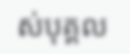ស់បុគ្គល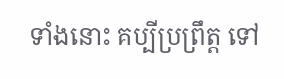ទាំងនោះ គប្បីប្រព្រឹត្ត ទៅ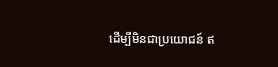ដើម្បីមិនជាប្រយោជន៍ ឥ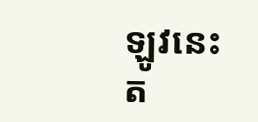ឡូវនេះ ត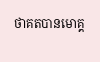ថាគតបានមោគ្គ